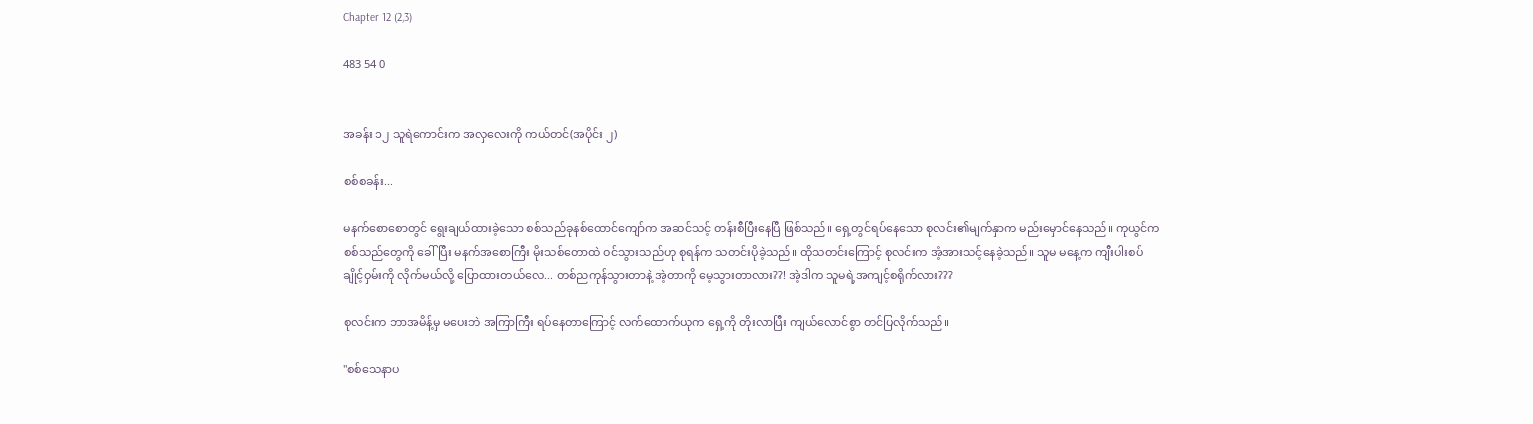Chapter 12 (2,3)

483 54 0


အခန်း ၁၂ သူရဲကောင်းက အလှလေးကို ကယ်တင်(အပိုင်း ၂)

စစ်စခန်း...

မနက်စောစောတွင် ရွေးချယ်ထားခဲ့သော စစ်သည်ခုနစ်ထောင်ကျော်က အဆင်သင့် တန်းစီပြီးနေပြီ ဖြစ်သည်။ ရှေ့တွင်ရပ်နေသော စုလင်း၏မျက်နှာက မည်းမှောင်နေသည်။ ကုယွင်က စစ်သည်တွေကို ခေါ်ပြီး မနက်အစောကြီး မိုးသစ်တောထဲ ဝင်သွားသည်ဟု စုရန်က သတင်းပိုခဲ့သည်။ ထိုသတင်းကြောင့် စုလင်းက အံ့အားသင့်နေခဲ့သည်။ သူမ မနေ့က ကျီးပါးစပ်ချိုင့်ဝှမ်းကို လိုက်မယ်လို့ ပြောထားတယ်လေ... တစ်ညကုန်သွားတာနဲ့ အဲ့တာကို မေ့သွားတာလား??! အဲ့ဒါက သူမရဲ့အကျင့်စရိုက်လား???

စုလင်းက ဘာအမိန့်မှ မပေးဘဲ အကြာကြီး ရပ်နေတာ‌ကြောင့် လက်ထောက်ယုက ရှေ့ကို တိုးလာပြီး ကျယ်လောင်စွာ တင်ပြလိုက်သည်။

"စစ်သေနာပ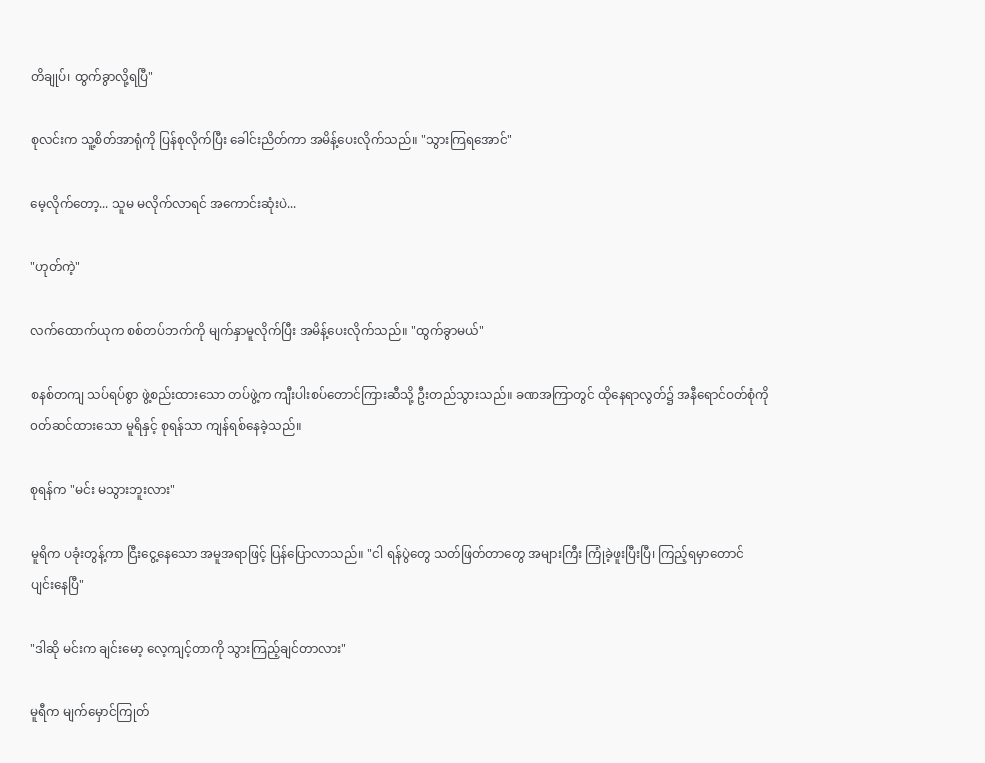တိချုပ်၊ ထွက်ခွာလို့ရပြီ"

စုလင်းက သူ့စိတ်အာရုံကို ပြန်စုလိုက်ပြီး ခေါင်းညိတ်ကာ အမိန့်ပေးလိုက်သည်။ "သွားကြရအောင်"

မေ့လိုက်တော့... သူမ မလိုက်လာရင် အကောင်းဆုံးပဲ...

"ဟုတ်ကဲ့"

လက်ထောက်ယုက စစ်တပ်ဘက်ကို မျက်နှာမူလိုက်ပြီး အမိန့်ပေးလိုက်သည်။ "ထွက်ခွာမယ်"

စနစ်တကျ သပ်ရပ်စွာ ဖွဲ့စည်းထားသော တပ်ဖွဲ့က ကျီးပါးစပ်တောင်ကြားဆီသို့ ဦးတည်သွားသည်။ ခဏအကြာတွင် ထိုနေရာလွတ်၌ အနီရောင်ဝတ်စုံကို ၀တ်ဆင်ထားသော မူရိနှင့် စုရန်သာ ကျန်ရစ်နေခဲ့သည်။

စုရန်က "မင်း မသွားဘူးလား"

မူရိက ပခုံးတွန့်ကာ ငြီးငွေ့နေသော အမူအရာဖြင့် ပြန်ပြောလာသည်။ "ငါ ရန်ပွဲတွေ သတ်ဖြတ်တာတွေ အများကြီး ကြုံခဲ့ဖူးပြီးပြီ၊ ကြည့်ရမှာတောင် ပျင်းနေပြီ"

"ဒါဆို မင်းက ချင်းမော့ လေ့ကျင့်တာကို သွားကြည့်ချင်တာလား"

မူရီက မျက်မှောင်ကြုတ်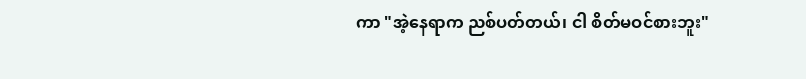ကာ "အဲ့နေရာက ညစ်ပတ်တယ်၊ ငါ စိတ်မဝင်စားဘူး"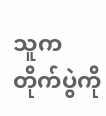သူက တိုက်ပွဲကို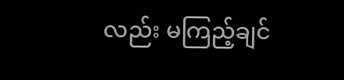လည်း မကြည့်ချင်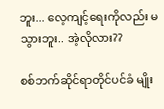ဘူး... လေ့ကျင့်ရေးကိုလည်း မသွားဘူး.. အဲ့လိုလား??

စစ်ဘက်ဆိုင်ရာတိုင်ပင်ခံ မျိုး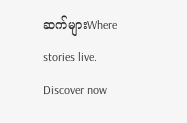ဆက်များWhere stories live. Discover now